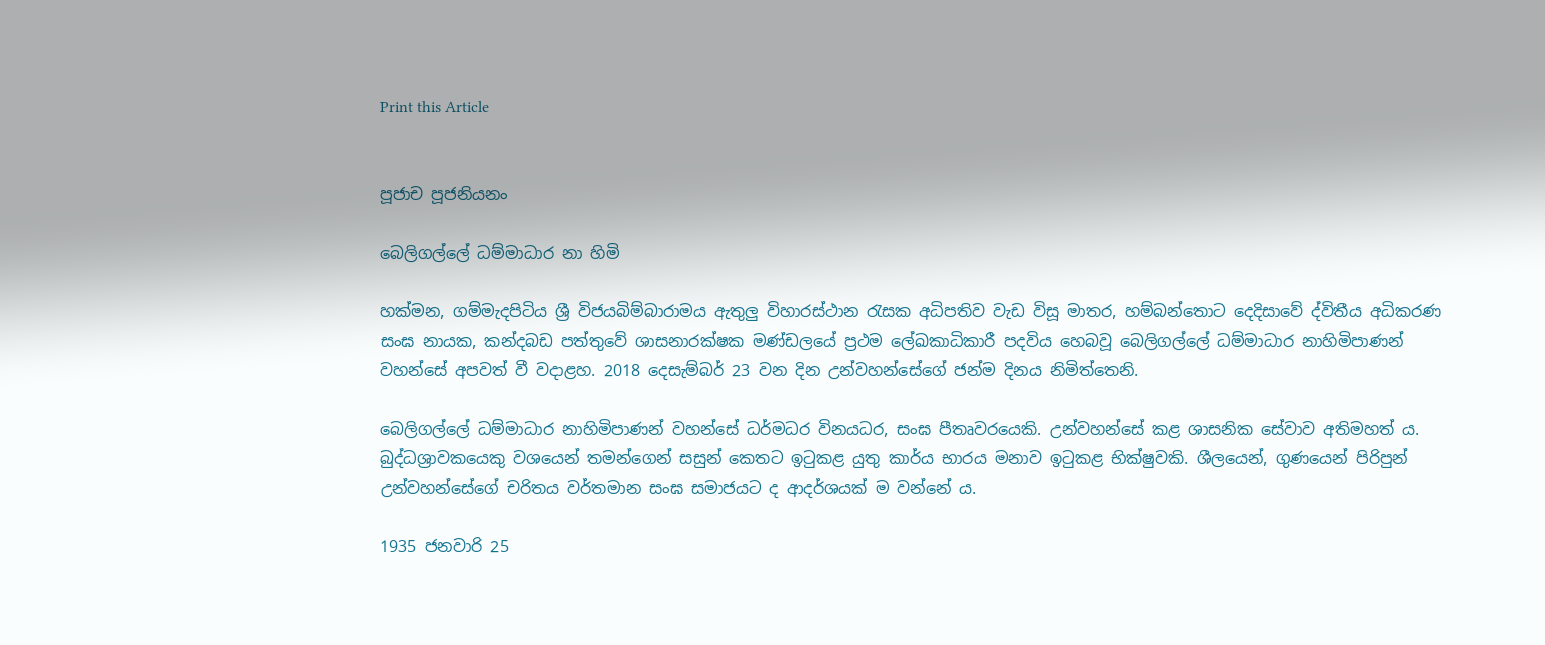Print this Article


පූජාච පූජනියනං

බෙලිගල්ලේ ධම්මාධාර නා හිමි

හක්මන, ගම්මැදපිටිය ශ්‍රී විජයබිම්බාරාමය ඇතුලු විහාරස්ථාන රැසක අධිපතිව වැඩ විසූ මාතර, හම්බන්තොට දෙදිසාවේ ද්විතීය අධිකරණ සංඝ නායක, කන්දබඩ පත්තුවේ ශාසනාරක්ෂක මණ්ඩලයේ ප්‍රථම ලේඛකාධිකාරී පදවිය හෙබවූ බෙලිගල්ලේ ධම්මාධාර නාහිමිපාණන් වහන්සේ අපවත් වී වදාළහ. 2018 දෙසැම්බර් 23 වන දින උන්වහන්සේගේ ජන්ම දිනය නිමිත්තෙනි.

බෙලිගල්ලේ ධම්මාධාර නාහිමිපාණන් වහන්සේ ධර්මධර විනයධර, සංඝ පීතෘවරයෙකි. උන්වහන්සේ කළ ශාසනික සේවාව අතිමහත් ය. බුද්ධශ්‍රාවකයෙකු වශයෙන් තමන්ගෙන් සසුන් කෙතට ඉටුකළ යුතු කාර්ය භාරය මනාව ඉටුකළ භික්ෂුවකි. ශීලයෙන්, ගුණයෙන් පිරිපුන් උන්වහන්සේගේ චරිතය වර්තමාන සංඝ සමාජයට ද ආදර්ශයක් ම වන්නේ ය.

1935 ජනවාරි 25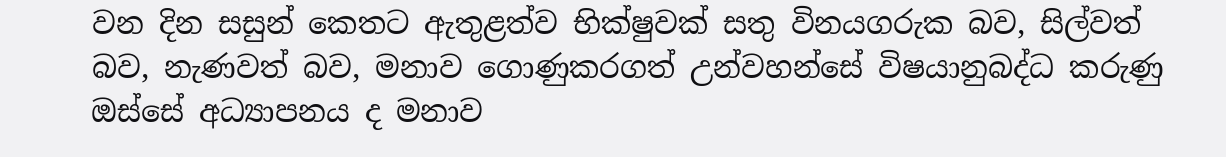වන දින සසුන් කෙතට ඇතුළත්ව භික්ෂුවක් සතු විනයගරුක බව, සිල්වත් බව, නැණවත් බව, මනාව ගොණුකරගත් උන්වහන්සේ විෂයානුබද්ධ කරුණු ඔස්සේ අධ්‍යාපනය ද මනාව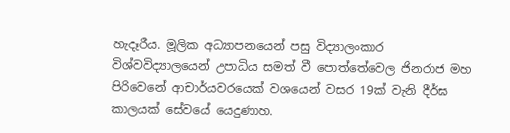හැදෑරීය. මූලික අධ්‍යාපනයෙන් පසු විද්‍යාලංකාර විශ්වවිද්‍යාලයෙන් උපාධිය සමත් වී පොත්තේවෙල ජිනරාජ මහ පිරිවෙනේ ආචාර්යවරයෙක් වශයෙන් වසර 19ක් වැනි දීර්ඝ කාලයක් සේවයේ යෙදුණාහ.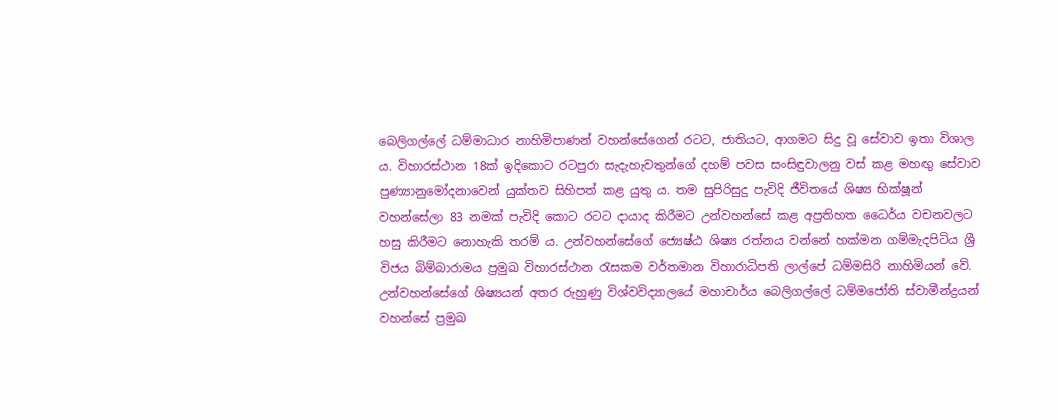බෙලිගල්ලේ ධම්මාධාර නාහිමිපාණන් වහන්සේගෙන් රටට, ජාතියට, ආගමට සිදු වූ සේවාව ඉතා විශාල ය. විහාරස්ථාන 18ක් ඉදිකොට රටපුරා සැදැහැවතුන්ගේ දහම් පවස සංසිඳුවාලනු වස් කළ මහඟු සේවාව පුණ්‍යානුමෝදනාවෙන් යුක්තව සිහිපත් කළ යුතු ය. තම සුපිරිසුදු පැවිදි ජීවිතයේ ශිෂ්‍ය භික්ෂූන් වහන්සේලා 83 නමක් පැවිදි කොට රටට දායාද කිරීමට උන්වහන්සේ කළ අප්‍රතිහත ධෛර්ය වචනවලට හසු කිරීමට නොහැකි තරම් ය. උන්වහන්සේගේ ජ්‍යෙෂ්ඨ ශිෂ්‍ය රත්නය වන්නේ හක්මන ගම්මැදපිටිය ශ්‍රී විජය බිම්බාරාමය ප්‍රමුඛ විහාරස්ථාන රැසකම වර්තමාන විහාරාධිපති ලාල්පේ ධම්මසිරි නාහිමියන් වේ. උන්වහන්සේගේ ශිෂ්‍යයන් අතර රුහුණු විශ්වවිද්‍යාලයේ මහාචාර්ය බෙලිගල්ලේ ධම්මජෝති ස්වාමීන්ද්‍රයන් වහන්සේ ප්‍රමුඛ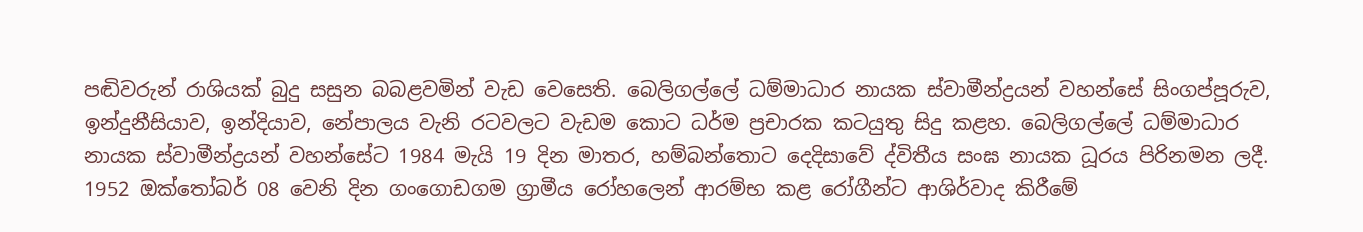පඬිවරුන් රාශියක් බුදු සසුන බබළවමින් වැඩ වෙසෙති. බෙලිගල්ලේ ධම්මාධාර නායක ස්වාමීන්ද්‍රයන් වහන්සේ සිංගප්පූරුව, ඉන්දුනීසියාව, ඉන්දියාව, නේපාලය වැනි රටවලට වැඩම කොට ධර්ම ප්‍රචාරක කටයුතු සිදු කළහ. බෙලිගල්ලේ ධම්මාධාර නායක ස්වාමීන්ද්‍රයන් වහන්සේට 1984 මැයි 19 දින මාතර, හම්බන්තොට දෙදිසාවේ ද්විතීය සංඝ නායක ධූරය පිරිනමන ලදී. 1952 ඔක්තෝබර් 08 වෙනි දින ගංගොඩගම ග්‍රාමීය රෝහලෙන් ආරම්භ කළ රෝගීන්ට ආශිර්වාද කිරීමේ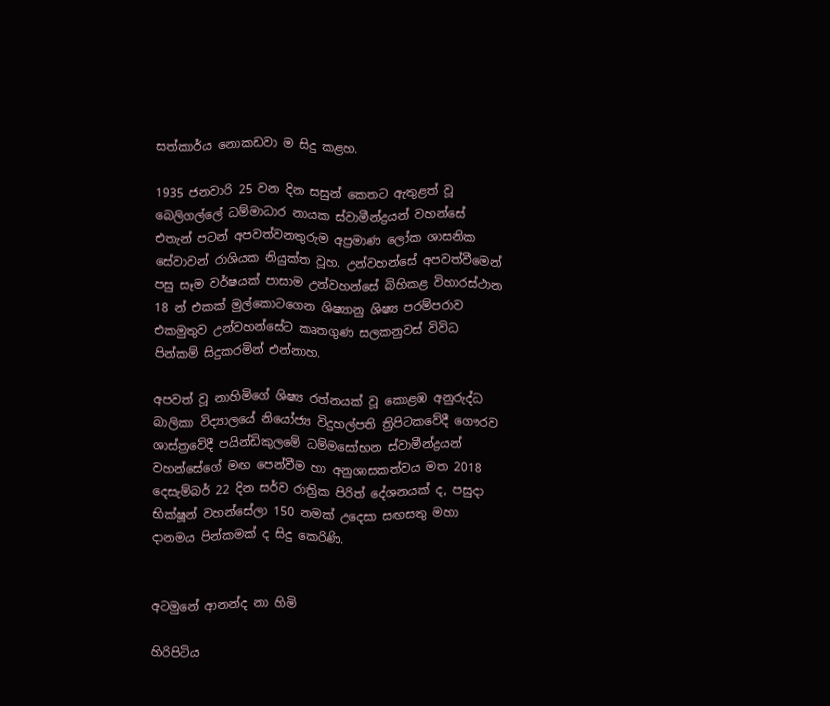සත්කාර්ය නොකඩවා ම සිදු කළහ.

1935 ජනවාරි 25 වන දින සසුන් කෙතට ඇතුළත් වූ බෙලිගල්ලේ ධම්මාධාර නායක ස්වාමීන්ද්‍රයන් වහන්සේ එතැන් පටන් අපවත්වනතුරුම අප්‍රමාණ ලෝක ශාසනික සේවාවන් රාශියක නියුක්ත වූහ. උන්වහන්සේ අපවත්වීමෙන් පසු සෑම වර්ෂයක් පාසාම උන්වහන්සේ බිහිකළ විහාරස්ථාන 18 න් එකක් මුල්කොටගෙන ශිෂ්‍යානු ශිෂ්‍ය පරම්පරාව එකමුතුව උන්වහන්සේට කෘතගුණ සලකනුවස් විවිධ පින්කම් සිදුකරමින් එන්නාහ.

අපවත් වූ නාහිමිගේ ශිෂ්‍ය රත්නයක් වූ කොළඹ අනුරුද්ධ බාලිකා විද්‍යාලයේ නියෝජ්‍ය විදුහල්පති ත්‍රිපිටකවේදී ගෞරව ශාස්ත්‍රවේදී පයින්ඩිකුලමේ ධම්මසෝභන ස්වාමීන්ද්‍රයන් වහන්සේගේ මඟ පෙන්වීම හා අනුශාසකත්වය මත 2018 දෙසැම්බර් 22 දින සර්ව රාත්‍රික පිරිත් දේශනයක් ද, පසුදා භික්ෂූන් වහන්සේලා 150 නමක් උදෙසා සඟසතු මහා දානමය පින්කමක් ද සිදු කෙරිණි.


අටමුනේ ආනන්ද නා හිමි

හිරිපිටිය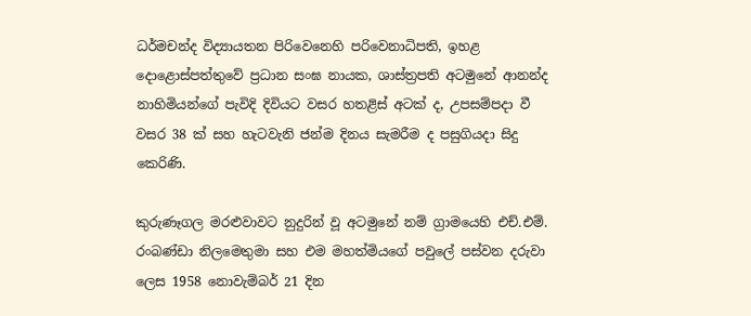ධර්මචන්ද විද්‍යායතන පිරිවෙනෙහි පරිවෙනාධිපති, ඉහළ දොළොස්පත්තුවේ ප්‍රධාන සංඝ නායක, ශාස්ත්‍රපති අටමුනේ ආනන්ද නාහිමියන්ගේ පැවිදි දිවියට වසර හතළිස් අටක් ද, උපසම්පදා වී වසර 38 ක් සහ හැටවැනි ජන්ම දිනය සැමරීම ද පසුගියදා සිදු කෙරිණි.

කුරුණෑගල මරළුවාවට නුදුරින් වූ අටමුනේ නම් ග්‍රාමයෙහි එච්.එම්. රංබණ්ඩා නිලමෙතුමා සහ එම මහත්මියගේ පවුලේ පස්වන දරුවා ලෙස 1958 නොවැම්බර් 21 දින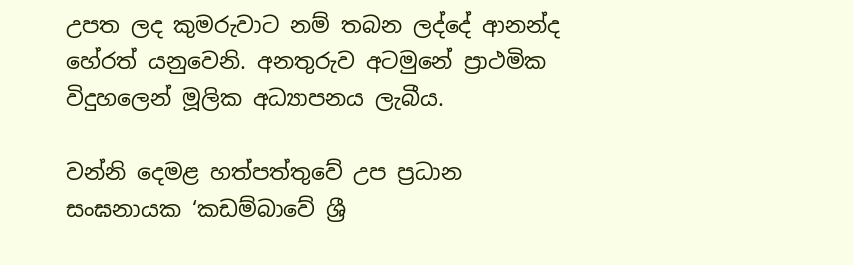උපත ලද කුමරුවාට නම් තබන ලද්දේ ආනන්ද හේරත් යනුවෙනි. අනතුරුව අටමුනේ ප්‍රාථමික විදුහලෙන් මූලික අධ්‍යාපනය ලැබීය.

වන්නි දෙමළ හත්පත්තුවේ උප ප්‍රධාන සංඝනායක ‘කඩම්බාවේ ශ්‍රී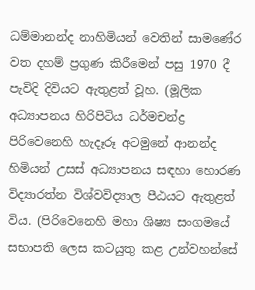ධම්මානන්ද නාහිමියන් වෙතින් සාමණේර වත දහම් ප්‍රගුණ කිරීමෙන් පසු 1970 දී පැවිදි දිවියට ඇතුළත් වූහ. (මූලික අධ්‍යාපනය හිරිපිටිය ධර්මචන්ද්‍ර පිරිවෙනෙහි හැදෑරූ අටමුනේ ආනන්ද හිමියන් උසස් අධ්‍යාපනය සඳහා හොරණ විද්‍යාරත්න විශ්වවිද්‍යාල පීඨයට ඇතුළත් විය. (පිරිවෙනෙහි මහා ශිෂ්‍ය සංගමයේ සභාපති ලෙස කටයුතු කළ උන්වහන්සේ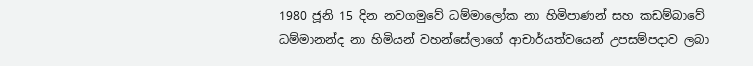1980 ජූනි 15 දින නවගමුවේ ධම්මාලෝක නා හිමිපාණන් සහ කඩම්බාවේ ධම්මානන්ද නා හිමියන් වහන්සේලාගේ ආචාර්යත්වයෙන් උපසම්පදාව ලබා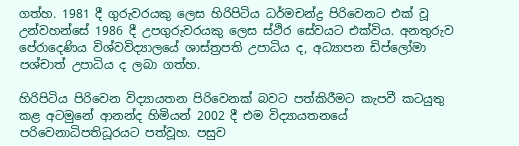ගත්හ. 1981 දී ගුරුවරයකු ලෙස හිරිපිටිය ධර්මචන්ද්‍ර පිරිවෙනට එක් වූ උන්වහන්සේ 1986 දී උපගුරුවරයකු ලෙස ස්ථිර සේවයට එක්විය. අනතුරුව පේරාදෙණිය විශ්වවිද්‍යාලයේ ශාස්ත්‍රපති උපාධිය ද, අධ්‍යාපන ඩිප්ලෝමා පශ්චාත් උපාධිය ද ලබා ගත්හ.

හිරිපිටිය පිරිවෙන විද්‍යායතන පිරිවෙනක් බවට පත්කිරීමට කැපවී කටයුතු කළ අටමුනේ ආනන්ද හිමියන් 2002 දී එම විද්‍යායතනයේ පරිවෙනාධිපතිධූරයට පත්වූහ. පසුව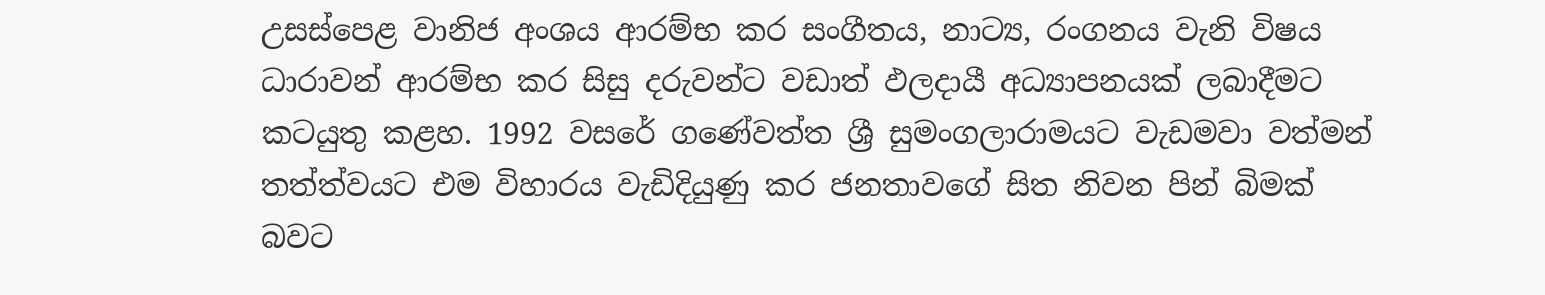උසස්පෙළ වානිජ අංශය ආරම්භ කර සංගීතය, නාට්‍ය, රංගනය වැනි විෂය ධාරාවන් ආරම්භ කර සිසු දරුවන්ට වඩාත් ඵලදායී අධ්‍යාපනයක් ලබාදීමට කටයුතු කළහ. 1992 වසරේ ගණේවත්ත ශ්‍රී සුමංගලාරාමයට වැඩමවා වත්මන් තත්ත්වයට එම විහාරය වැඩිදියුණු කර ජනතාවගේ සිත නිවන පින් බිමක් බවට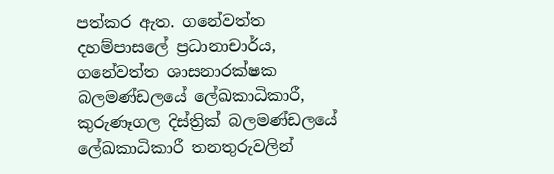පත්කර ඇත. ගනේවත්ත දහම්පාසලේ ප්‍රධානාචාර්ය, ගනේවත්ත ශාසනාරක්ෂක බලමණ්ඩලයේ ලේඛකාධිකාරී, කුරුණෑගල දිස්ත්‍රික් බලමණ්ඩලයේ ලේඛකාධිකාරී තනතුරුවලින්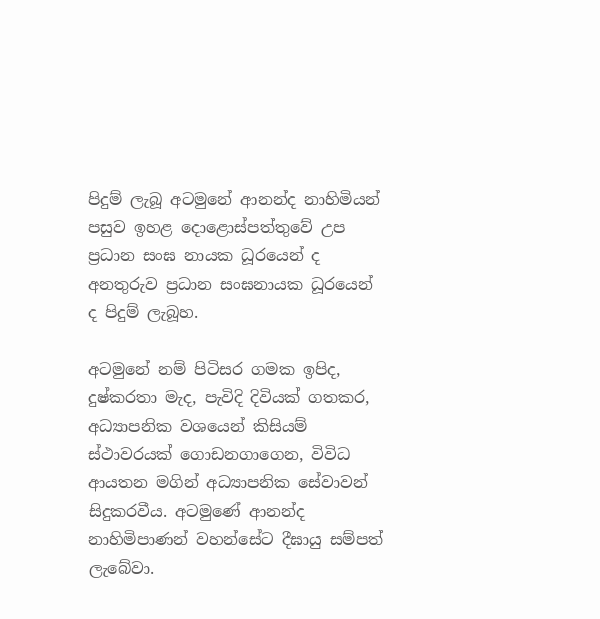පිදුම් ලැබූ අටමුනේ ආනන්ද නාහිමියන් පසුව ඉහළ දොළොස්පත්තුවේ උප ප්‍රධාන සංඝ නායක ධූරයෙන් ද අනතුරුව ප්‍රධාන සංඝනායක ධූරයෙන් ද පිදුම් ලැබූහ.

අටමුනේ නම් පිටිසර ගමක ඉපිද, දුෂ්කරතා මැද, පැවිදි දිවියක් ගතකර, අධ්‍යාපනික වශයෙන් කිසියම් ස්ථාවරයක් ගොඩනගාගෙන, විවිධ ආයතන මගින් අධ්‍යාපනික සේවාවන් සිදුකරවීය. අටමුණේ ආනන්ද නාහිමිපාණන් වහන්සේට දීඝායු සම්පත් ලැබේවා.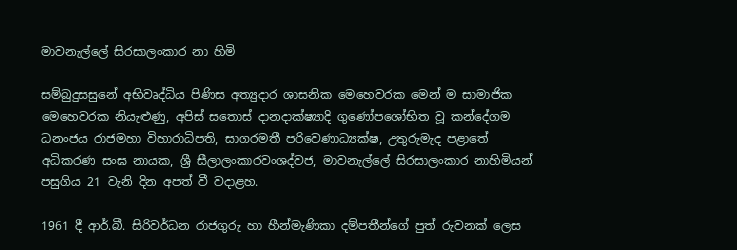මාවනැල්ලේ සිරසාලංකාර නා හිමි

සම්බුදුසසුනේ අභිවෘද්ධිය පිණිස අත්‍යුදාර ශාසනික මෙහෙවරක මෙන් ම සාමාජික මෙහෙවරක නියැළුණු, අපිස් සතොස් දානදාක්ෂ්‍යාදි ගුණෝපශෝභිත වූ කන්දේගම ධනංජය රාජමහා විහාරාධිපති, සාගරමතී පරිවෙණාධ්‍යක්ෂ, උතුරුමැද පළාතේ අධිකරණ සංඝ නායක, ශ්‍රී සීලාලංකාරවංශද්වජ, මාවනැල්ලේ සිරසාලංකාර නාහිමියන් පසුගිය 21 වැනි දින අපත් වී වදාළහ.

1961 දී ආර්.බී. සිරිවර්ධන රාජගුරු හා හීන්මැණිකා දම්පතීන්ගේ පුත් රුවනක් ලෙස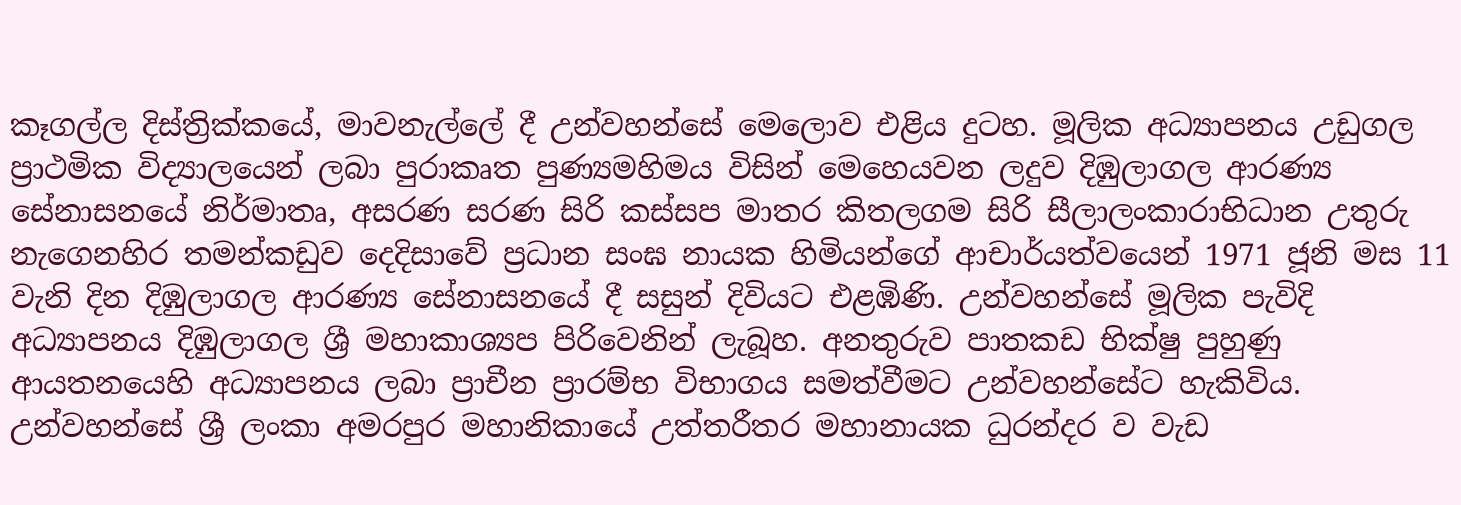කෑගල්ල දිස්ත්‍රික්කයේ, මාවනැල්ලේ දී උන්වහන්සේ මෙලොව එළිය දුටහ. මූලික අධ්‍යාපනය උඩුගල ප්‍රාථමික විද්‍යාලයෙන් ලබා පුරාකෘත පුණ්‍යමහිමය විසින් මෙහෙයවන ලදුව දිඹුලාගල ආරණ්‍ය සේනාසනයේ නිර්මාතෘ, අසරණ සරණ සිරි කස්සප මාතර කිතලගම සිරි සීලාලංකාරාභිධාන උතුරු නැගෙනහිර තමන්කඩුව දෙදිසාවේ ප්‍රධාන සංඝ නායක හිමියන්ගේ ආචාර්යත්වයෙන් 1971 ජූනි මස 11 වැනි දින දිඹුලාගල ආරණ්‍ය සේනාසනයේ දී සසුන් දිවියට එළඹිණි. උන්වහන්සේ මූලික පැවිදි අධ්‍යාපනය දිඹුලාගල ශ්‍රී මහාකාශ්‍යප පිරිවෙනින් ලැබූහ. අනතුරුව පාතකඩ භික්ෂු පුහුණු ආයතනයෙහි අධ්‍යාපනය ලබා ප්‍රාචීන ප්‍රාරම්භ විභාගය සමත්වීමට උන්වහන්සේට හැකිවිය. උන්වහන්සේ ශ්‍රී ලංකා අමරපුර මහානිකායේ උත්තරීතර මහානායක ධුරන්දර ව වැඩ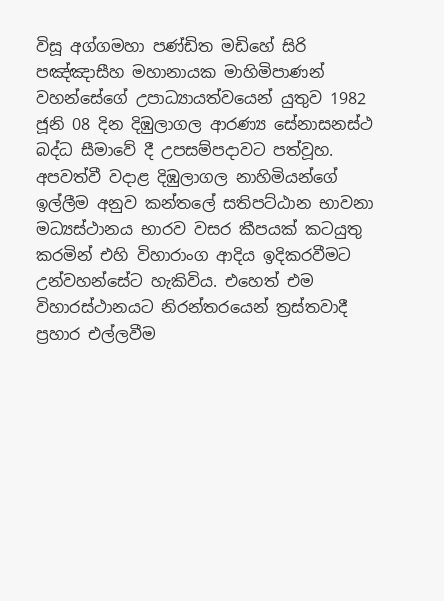විසූ අග්ගමහා පණ්ඩිත මඩිහේ සිරි පඤ්ඤාසීහ මහානායක මාහිමිපාණන් වහන්සේගේ උපාධ්‍යායත්වයෙන් යුතුව 1982 ජූනි 08 දින දිඹුලාගල ආරණ්‍ය සේනාසනස්ථ බද්ධ සීමාවේ දී උපසම්පදාවට පත්වූහ. අපවත්වී වදාළ දිඹුලාගල නාහිමියන්ගේ ඉල්ලීම අනුව කන්තලේ සතිපට්ඨාන භාවනා මධ්‍යස්ථානය භාරව වසර කීපයක් කටයුතු කරමින් එහි විහාරාංග ආදිය ඉදිකරවීමට උන්වහන්සේට හැකිවිය. එහෙත් එම විහාරස්ථානයට නිරන්තරයෙන් ත්‍රස්තවාදී ප්‍රහාර එල්ලවීම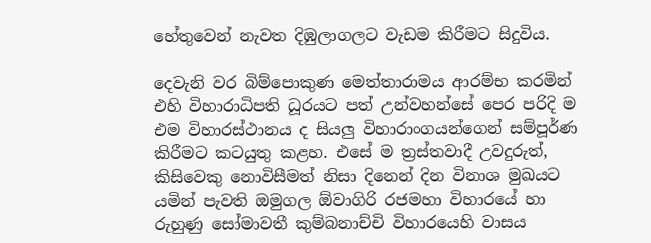හේතුවෙන් නැවත දිඹුලාගලට වැඩම කිරීමට සිදුවිය.

දෙවැනි වර බිම්පොකුණ මෙත්තාරාමය ආරම්භ කරමින් එහි විහාරාධිපති ධූරයට පත් උන්වහන්සේ පෙර පරිදි ම එම විහාරස්ථානය ද සියලු විහාරාංගයන්ගෙන් සම්පූර්ණ කිරීමට කටයුතු කළහ. එසේ ම ත්‍රස්තවාදී උවදුරුත්, කිසිවෙකු නොවිසීමත් නිසා දිනෙන් දින විනාශ මුඛයට යමින් පැවති ඔමුගල ඕවාගිරි රජමහා විහාරයේ හා රුහුණු සෝමාවතී කුම්බනාච්චි විහාරයෙහි වාසය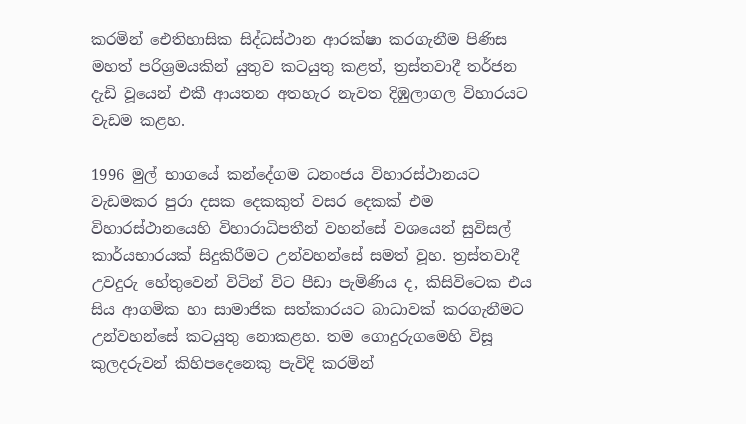කරමින් ඓතිහාසික සිද්ධස්ථාන ආරක්ෂා කරගැනීම පිණිස මහත් පරිශ්‍රමයකින් යුතුව කටයුතු කළත්, ත්‍රස්තවාදී තර්ජන දැඩි වූයෙන් එකී ආයතන අතහැර නැවත දිඹුලාගල විහාරයට වැඩම කළහ.

1996 මුල් භාගයේ කන්දේගම ධනංජය විහාරස්ථානයට වැඩමකර පුරා දසක දෙකකුත් වසර දෙකක් එම විහාරස්ථානයෙහි විහාරාධිපතීන් වහන්සේ වශයෙන් සුවිසල් කාර්යභාරයක් සිදුකිරීමට උන්වහන්සේ සමත් වූහ. ත්‍රස්තවාදී උවදුරු හේතුවෙන් විටින් විට පීඩා පැමිණිය ද, කිසිවිටෙක එය සිය ආගමික හා සාමාජික සත්කාරයට බාධාවක් කරගැනීමට උන්වහන්සේ කටයුතු නොකළහ. තම ගොදුරුගමෙහි විසූ කුලදරුවන් කිහිපදෙනෙකු පැවිදි කරමින්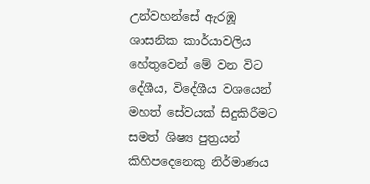උන්වහන්සේ ඇරඹූ ශාසනික කාර්යාවලිය හේතුවෙන් මේ වන විට දේශීය, විදේශීය වශයෙන් මහත් සේවයක් සිදුකිරීමට සමත් ශිෂ්‍ය පුත්‍රයන් කිහිපදෙනෙකු නිර්මාණය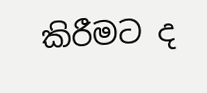කිරීමට ද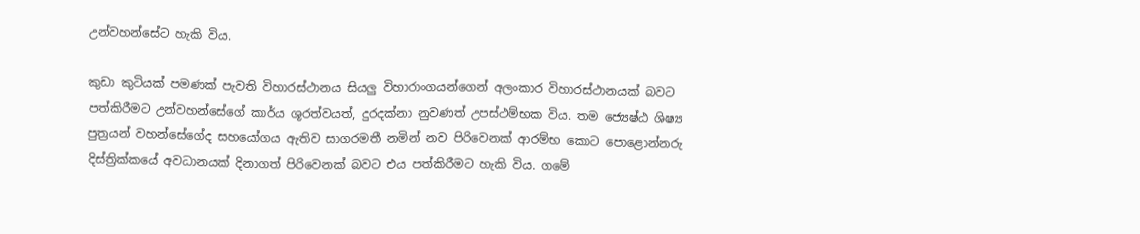උන්වහන්සේට හැකි විය.

කුඩා කුටියක් පමණක් පැවති විහාරස්ථානය සියලු විහාරාංගයන්ගෙන් අලංකාර විහාරස්ථානයක් බවට පත්කිරීමට උන්වහන්සේගේ කාර්ය ශූරත්වයත්, දුරදක්නා නුවණත් උපස්ථම්භක විය. තම ජ්‍යෙෂ්ඨ ශිෂ්‍ය පුත්‍රයන් වහන්සේගේද සහයෝගය ඇතිව සාගරමතී නමින් නව පිරිවෙනක් ආරම්භ කොට පොළොන්නරු දිස්ත්‍රික්කයේ අවධානයක් දිනාගත් පිරිවෙනක් බවට එය පත්කිරීමට හැකි විය. ගමේ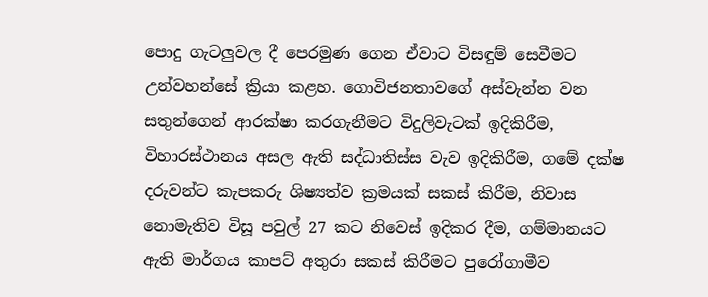පොදු ගැටලුවල දී පෙරමුණ ගෙන ඒවාට විසඳුම් සෙවීමට උන්වහන්සේ ක්‍රියා කළහ. ගොවිජනතාවගේ අස්වැන්න වන සතුන්ගෙන් ආරක්ෂා කරගැනීමට විදුලිවැටක් ඉදිකිරීම, විහාරස්ථානය අසල ඇති සද්ධාතිස්ස වැව ඉදිකිරීම, ගමේ දක්ෂ දරුවන්ට කැපකරු ශිෂ්‍යත්ව ක්‍රමයක් සකස් කිරීම, නිවාස නොමැතිව විසූ පවුල් 27 කට නිවෙස් ඉදිකර දීම, ගම්මානයට ඇති මාර්ගය කාපට් අතුරා සකස් කිරීමට පුරෝගාමීව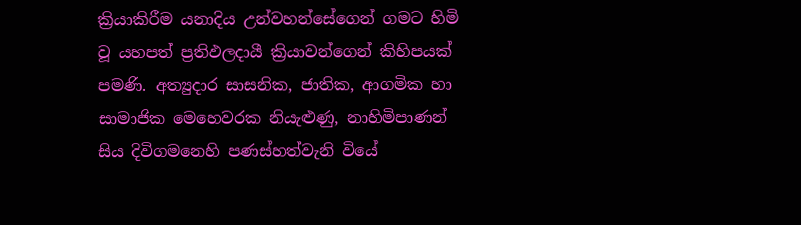ක්‍රියාකිරීම යනාදිය උන්වහන්සේගෙන් ගමට හිමි වූ යහපත් ප්‍රතිඵලදායී ක්‍රියාවන්ගෙන් කිහිපයක් පමණි. අත්‍යුදාර සාසනික, ජාතික, ආගමික හා සාමාජික මෙහෙවරක නියැළුණු, නාහිමිපාණන් සිය දිවිගමනෙහි පණස්හත්වැනි වියේ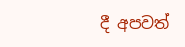දී අපවත්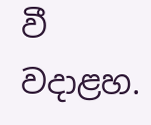වී වදාළහ.